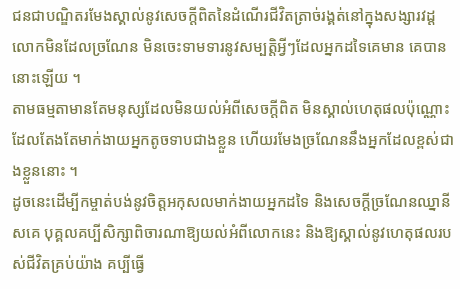ជនជាបណ្ឌិតរមែងស្គាល់នូវសេចក្តីពិតនៃដំណើរជីវិតត្រាច់រង្គត់នៅក្នុងសង្សារវដ្ត លោកមិនដែលច្រណែន មិនចេះទាមទារនូវសម្បត្តិអ្វីៗដែលអ្នកដទៃគេមាន គេបាននោះឡើយ ។
តាមធម្មតាមានតែមនុស្សដែលមិនយល់អំពីសេចក្តីពិត មិនស្គាល់ហេតុផលប៉ុណ្ណោះដែលតែងតែមាក់ងាយអ្នកតូចទាបជាងខ្លួន ហើយរមែងច្រណែននឹងអ្នកដែលខ្ពស់ជាងខ្លួននោះ ។
ដូចនេះដើម្បីកម្ចាត់បង់នូវចិត្តអកុសលមាក់ងាយអ្នកដទៃ និងសេចក្តីច្រណែនឈ្នានីសគេ បុគ្គលគប្បីសិក្សាពិចារណាឱ្យយល់អំពីលោកនេះ និងឱ្យស្គាល់នូវហេតុផលរបស់ជីវិតគ្រប់យ៉ាង គប្បីធ្វើ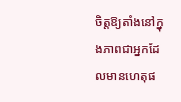ចិត្តឱ្យតាំងនៅក្នុងភាពជាអ្នកដែលមានហេតុផ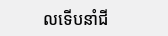លទើបនាំជី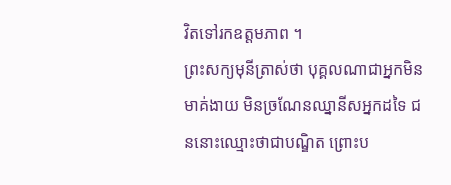វិតទៅរកឧត្តមភាព ។
ព្រះសក្យមុនីត្រាស់ថា បុគ្គលណាជាអ្នកមិនមាគ់ងាយ មិនច្រណែនឈ្នានីសអ្នកដទៃ ជននោះឈ្មោះថាជាបណ្ឌិត ព្រោះប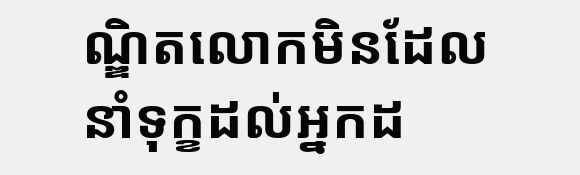ណ្ឌិតលោកមិនដែលនាំទុក្ខដល់អ្នកដ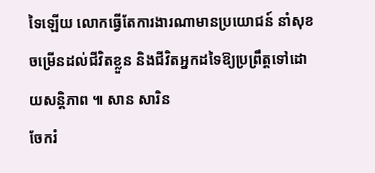ទៃឡើយ លោកធ្វើតែការងារណាមានប្រយោជន៍ នាំសុខចម្រើនដល់ជីវិតខ្លួន និងជីវិតអ្នកដទៃឱ្យប្រព្រឹត្តទៅដោយសន្តិភាព ៕ សាន សារិន
ចែករំ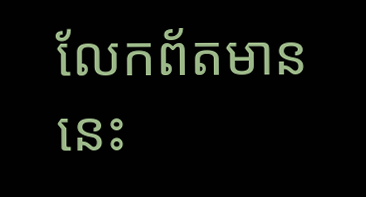លែកព័តមាននេះ